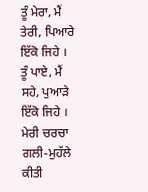ਤੂੰ ਮੇਰਾ, ਮੈਂ ਤੇਰੀ, ਪਿਆਰੇ ਇੱਕੋ ਜਿਹੇ ।
ਤੂੰ ਪਾਏ, ਮੈਂ ਸਹੇ, ਪੁਆੜੇ ਇੱਕੋ ਜਿਹੇ ।
ਮੇਰੀ ਚਰਚਾ ਗਲੀ-ਮੁਹੱਲੇ ਕੀਤੀ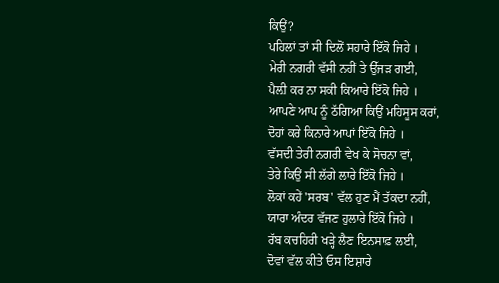ਕਿਉਂ?
ਪਹਿਲਾਂ ਤਾਂ ਸੀ ਦਿਲੋਂ ਸਹਾਰੇ ਇੱਕੋ ਜਿਹੇ ।
ਮੇਰੀ ਨਗਰੀ ਵੱਸੀ ਨਹੀਂ ਤੇ ਉੱਜੜ ਗਈ,
ਪੈਲ਼ੀ ਕਰ ਨਾ ਸਕੀ ਕਿਆਰੇ ਇੱਕੋ ਜਿਹੇ ।
ਆਪਣੇ ਆਪ ਨੂੰ ਠੱਗਿਆ ਕਿਉਂ ਮਹਿਸੂਸ ਕਰਾਂ,
ਦੋਹਾਂ ਕਰੇ ਕਿਨਾਰੇ ਆਪਾਂ ਇੱਕੋ ਜਿਹੇ ।
ਵੱਸਦੀ ਤੇਰੀ ਨਗਰੀ ਵੇਖ ਕੇ ਸੋਚਨਾ ਵਾਂ,
ਤੇਰੇ ਕਿਉਂ ਸੀ ਲੱਗੇ ਲਾਰੇ ਇੱਕੋ ਜਿਹੇ ।
ਲੋਕਾਂ ਕਹੇਂ 'ਸਰਬ' ਵੱਲ ਹੁਣ ਮੈਂ ਤੱਕਦਾ ਨਹੀਂ,
ਯਾਰਾ ਅੰਦਰ ਵੱਜਣ ਹੁਲਾਰੇ ਇੱਕੋ ਜਿਹੇ ।
ਰੱਬ ਕਚਹਿਰੀ ਖੜ੍ਹੇ ਲੈਣ ਇਨਸਾਫ਼ ਲਈ,
ਦੋਵਾਂ ਵੱਲ ਕੀਤੇ ਓਸ ਇਸ਼ਾਰੇ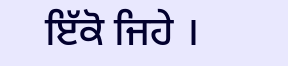ਇੱਕੋ ਜਿਹੇ ।